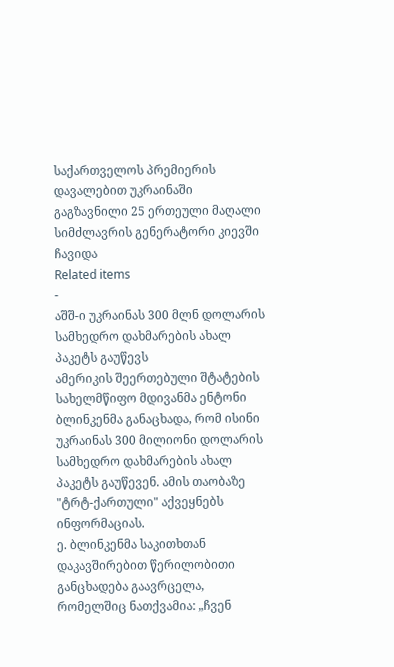საქართველოს პრემიერის დავალებით უკრაინაში გაგზავნილი 25 ერთეული მაღალი სიმძლავრის გენერატორი კიევში ჩავიდა
Related items
-
აშშ-ი უკრაინას 300 მლნ დოლარის სამხედრო დახმარების ახალ პაკეტს გაუწევს
ამერიკის შეერთებული შტატების სახელმწიფო მდივანმა ენტონი ბლინკენმა განაცხადა, რომ ისინი უკრაინას 300 მილიონი დოლარის სამხედრო დახმარების ახალ პაკეტს გაუწევენ. ამის თაობაზე "ტრტ-ქართული" აქვეყნებს ინფორმაციას.
ე. ბლინკენმა საკითხთან დაკავშირებით წერილობითი განცხადება გაავრცელა, რომელშიც ნათქვამია: „ჩვენ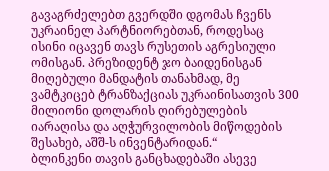გავაგრძელებთ გვერდში დგომას ჩვენს უკრაინელ პარტნიორებთან, როდესაც ისინი იცავენ თავს რუსეთის აგრესიული ომისგან. პრეზიდენტ ჯო ბაიდენისგან მიღებული მანდატის თანახმად, მე ვამტკიცებ ტრანზაქციას უკრაინისათვის 300 მილიონი დოლარის ღირებულების იარაღისა და აღჭურვილობის მიწოდების შესახებ, აშშ-ს ინვენტარიდან.“
ბლინკენი თავის განცხადებაში ასევე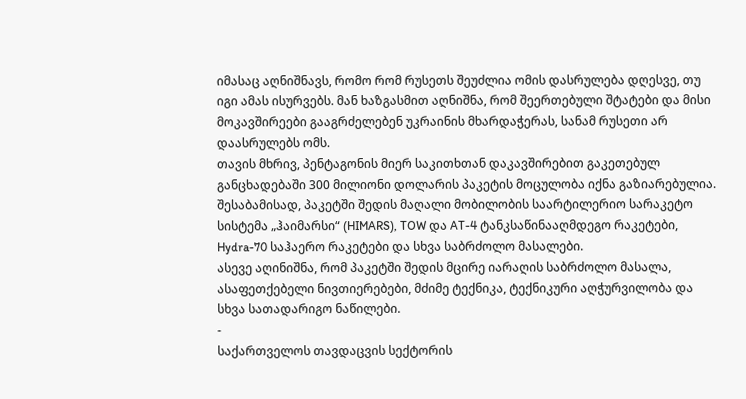იმასაც აღნიშნავს, რომო რომ რუსეთს შეუძლია ომის დასრულება დღესვე, თუ იგი ამას ისურვებს. მან ხაზგასმით აღნიშნა, რომ შეერთებული შტატები და მისი მოკავშირეები გააგრძელებენ უკრაინის მხარდაჭერას, სანამ რუსეთი არ დაასრულებს ომს.
თავის მხრივ, პენტაგონის მიერ საკითხთან დაკავშირებით გაკეთებულ განცხადებაში 300 მილიონი დოლარის პაკეტის მოცულობა იქნა გაზიარებულია.
შესაბამისად, პაკეტში შედის მაღალი მობილობის საარტილერიო სარაკეტო სისტემა „ჰაიმარსი“ (HIMARS), TOW და AT-4 ტანკსაწინააღმდეგო რაკეტები, Hydra-70 საჰაერო რაკეტები და სხვა საბრძოლო მასალები.
ასევე აღინიშნა, რომ პაკეტში შედის მცირე იარაღის საბრძოლო მასალა, ასაფეთქებელი ნივთიერებები, მძიმე ტექნიკა, ტექნიკური აღჭურვილობა და სხვა სათადარიგო ნაწილები.
-
საქართველოს თავდაცვის სექტორის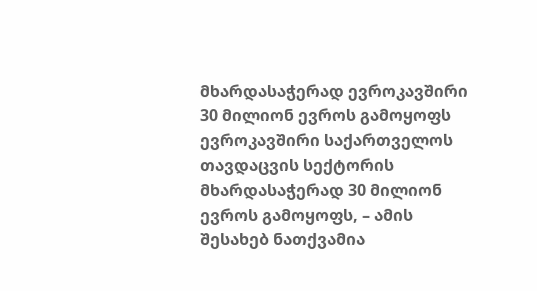მხარდასაჭერად ევროკავშირი 30 მილიონ ევროს გამოყოფს
ევროკავშირი საქართველოს თავდაცვის სექტორის მხარდასაჭერად 30 მილიონ ევროს გამოყოფს, – ამის შესახებ ნათქვამია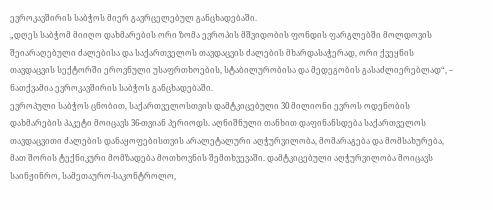ევროკავშირის საბჭოს მიერ გავრცელებულ განცხადებაში.
„დღეს საბჭომ მიიღო დახმარების ორი ზომა ევროპის მშვიდობის ფონდის ფარგლებში მოლდოვის შეიარაღებული ძალებისა და საქართველოს თავდაცვის ძალების მხარდასაჭერად, ორი ქვეყნის თავდაცვის სექტორში ეროვნული უსაფრთხოების, სტაბილურობისა და მედეგობის გასაძლიერებლად“, – ნათქვამია ევროკავშირის საბჭოს განცხადებაში.
ევროპული საბჭოს ცნობით, საქართველოსთვის დამტკიცებული 30 მილიონი ევროს ოდენობის დახმარების პაკეტი მოიცავს 36-თვიან პერიოდს. აღნიშნული თანხით დაფინანსდება საქართველოს თავდაცვითი ძალების დანაყოფებისთვის არალეტალური აღჭურვილობა, მომარაგება და მომსახურება, მათ შორის ტექნიკური მომზადება მოთხოვნის შემთხვევაში. დამტკიცებული აღჭურვილობა მოიცავს საინჟინრო, სამეთაურო-საკონტროლო,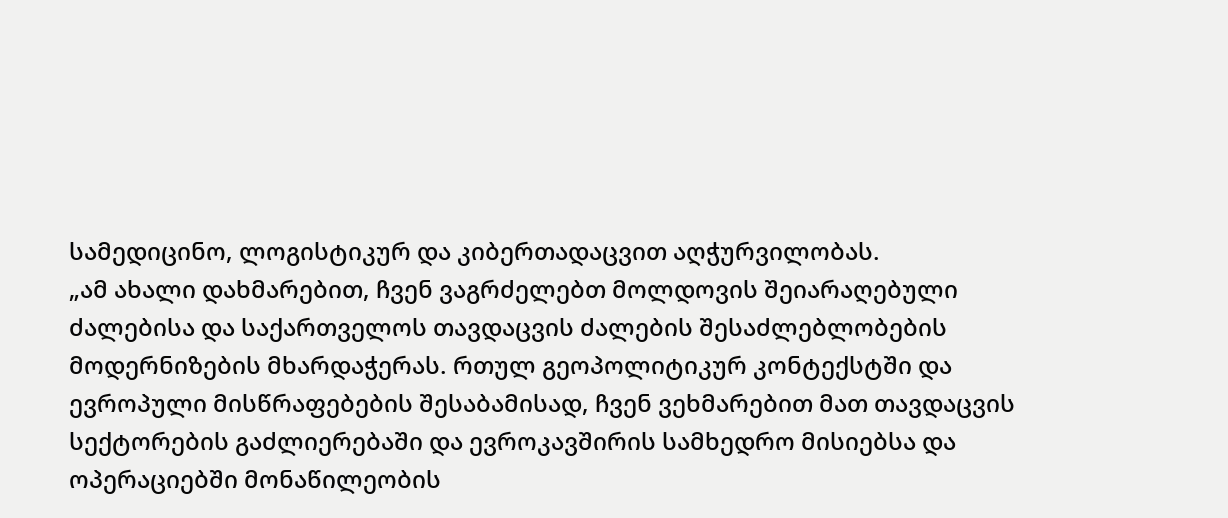სამედიცინო, ლოგისტიკურ და კიბერთადაცვით აღჭურვილობას.
„ამ ახალი დახმარებით, ჩვენ ვაგრძელებთ მოლდოვის შეიარაღებული ძალებისა და საქართველოს თავდაცვის ძალების შესაძლებლობების მოდერნიზების მხარდაჭერას. რთულ გეოპოლიტიკურ კონტექსტში და ევროპული მისწრაფებების შესაბამისად, ჩვენ ვეხმარებით მათ თავდაცვის სექტორების გაძლიერებაში და ევროკავშირის სამხედრო მისიებსა და ოპერაციებში მონაწილეობის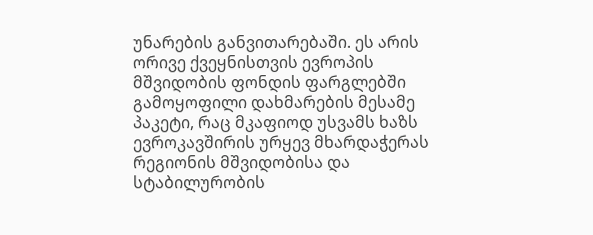უნარების განვითარებაში. ეს არის ორივე ქვეყნისთვის ევროპის მშვიდობის ფონდის ფარგლებში გამოყოფილი დახმარების მესამე პაკეტი, რაც მკაფიოდ უსვამს ხაზს ევროკავშირის ურყევ მხარდაჭერას რეგიონის მშვიდობისა და სტაბილურობის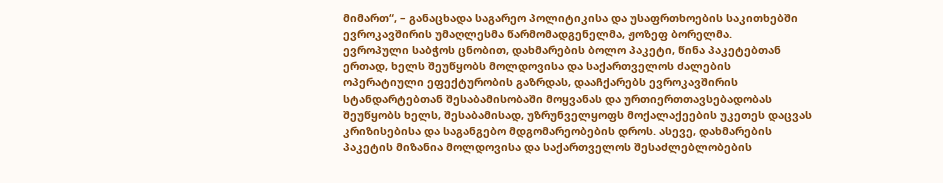მიმართ“, – განაცხადა საგარეო პოლიტიკისა და უსაფრთხოების საკითხებში ევროკავშირის უმაღლესმა წარმომადგენელმა, ჟოზეფ ბორელმა.
ევროპული საბჭოს ცნობით, დახმარების ბოლო პაკეტი, წინა პაკეტებთან ერთად, ხელს შეუწყობს მოლდოვისა და საქართველოს ძალების ოპერატიული ეფექტურობის გაზრდას, დააჩქარებს ევროკავშირის სტანდარტებთან შესაბამისობაში მოყვანას და ურთიერთთავსებადობას შეუწყობს ხელს, შესაბამისად, უზრუნველყოფს მოქალაქეების უკეთეს დაცვას კრიზისებისა და საგანგებო მდგომარეობების დროს. ასევე, დახმარების პაკეტის მიზანია მოლდოვისა და საქართველოს შესაძლებლობების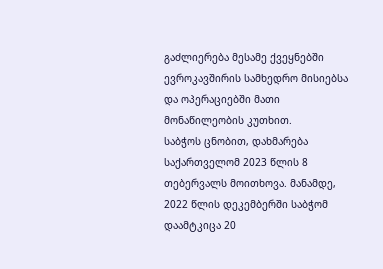გაძლიერება მესამე ქვეყნებში ევროკავშირის სამხედრო მისიებსა და ოპერაციებში მათი მონაწილეობის კუთხით.
საბჭოს ცნობით, დახმარება საქართველომ 2023 წლის 8 თებერვალს მოითხოვა. მანამდე, 2022 წლის დეკემბერში საბჭომ დაამტკიცა 20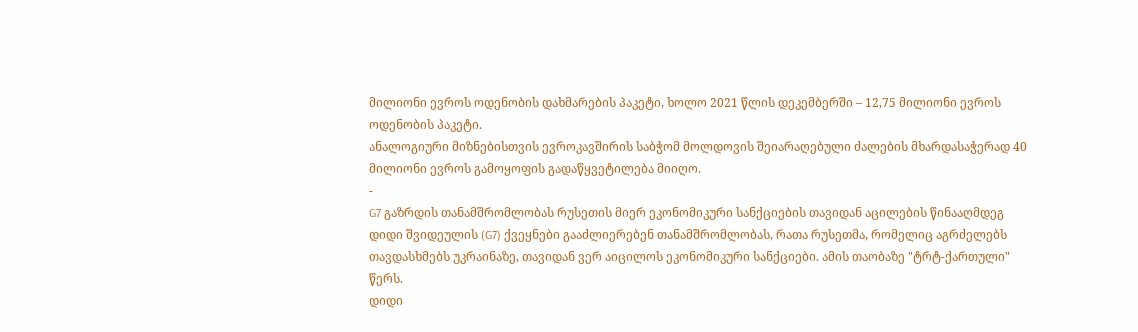მილიონი ევროს ოდენობის დახმარების პაკეტი, ხოლო 2021 წლის დეკემბერში – 12,75 მილიონი ევროს ოდენობის პაკეტი.
ანალოგიური მიზნებისთვის ევროკავშირის საბჭომ მოლდოვის შეიარაღებული ძალების მხარდასაჭერად 40 მილიონი ევროს გამოყოფის გადაწყვეტილება მიიღო.
-
G7 გაზრდის თანამშრომლობას რუსეთის მიერ ეკონომიკური სანქციების თავიდან აცილების წინააღმდეგ
დიდი შვიდეულის (G7) ქვეყნები გააძლიერებენ თანამშრომლობას, რათა რუსეთმა, რომელიც აგრძელებს თავდასხმებს უკრაინაზე, თავიდან ვერ აიცილოს ეკონომიკური სანქციები. ამის თაობაზე "ტრტ-ქართული" წერს.
დიდი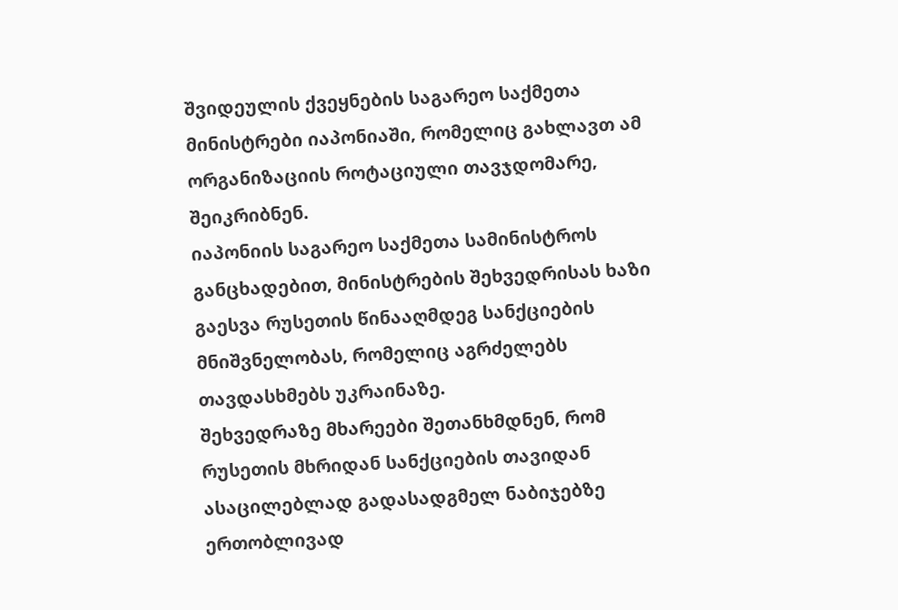შვიდეულის ქვეყნების საგარეო საქმეთა მინისტრები იაპონიაში, რომელიც გახლავთ ამ ორგანიზაციის როტაციული თავჯდომარე, შეიკრიბნენ.
იაპონიის საგარეო საქმეთა სამინისტროს განცხადებით, მინისტრების შეხვედრისას ხაზი გაესვა რუსეთის წინააღმდეგ სანქციების მნიშვნელობას, რომელიც აგრძელებს თავდასხმებს უკრაინაზე.
შეხვედრაზე მხარეები შეთანხმდნენ, რომ რუსეთის მხრიდან სანქციების თავიდან ასაცილებლად გადასადგმელ ნაბიჯებზე ერთობლივად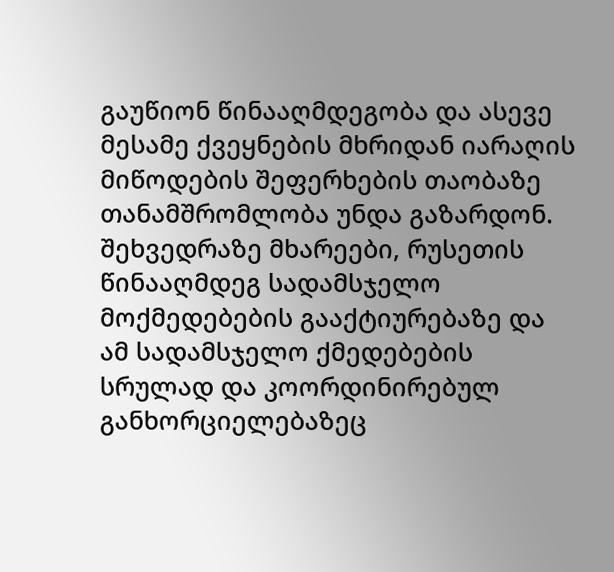გაუწიონ წინააღმდეგობა და ასევე მესამე ქვეყნების მხრიდან იარაღის მიწოდების შეფერხების თაობაზე თანამშრომლობა უნდა გაზარდონ.
შეხვედრაზე მხარეები, რუსეთის წინააღმდეგ სადამსჯელო მოქმედებების გააქტიურებაზე და ამ სადამსჯელო ქმედებების სრულად და კოორდინირებულ განხორციელებაზეც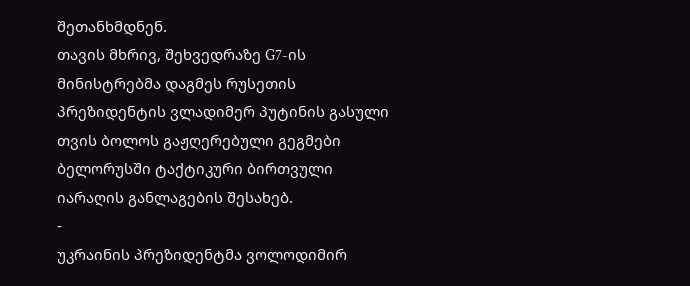შეთანხმდნენ.
თავის მხრივ, შეხვედრაზე G7-ის მინისტრებმა დაგმეს რუსეთის პრეზიდენტის ვლადიმერ პუტინის გასული თვის ბოლოს გაჟღერებული გეგმები ბელორუსში ტაქტიკური ბირთვული იარაღის განლაგების შესახებ.
-
უკრაინის პრეზიდენტმა ვოლოდიმირ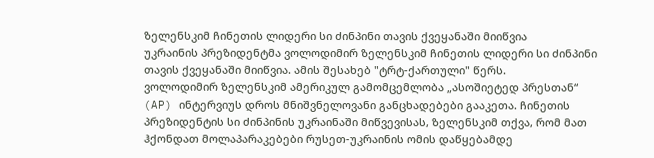ზელენსკიმ ჩინეთის ლიდერი სი ძინპინი თავის ქვეყანაში მიიწვია
უკრაინის პრეზიდენტმა ვოლოდიმირ ზელენსკიმ ჩინეთის ლიდერი სი ძინპინი თავის ქვეყანაში მიიწვია. ამის შესახებ "ტრტ-ქართული" წერს.
ვოლოდიმირ ზელენსკიმ ამერიკულ გამომცემლობა „ასოშიეტედ პრესთან“ (AP) ინტერვიუს დროს მნიშვნელოვანი განცხადებები გააკეთა. ჩინეთის პრეზიდენტის სი ძინპინის უკრაინაში მიწვევისას, ზელენსკიმ თქვა, რომ მათ ჰქონდათ მოლაპარაკებები რუსეთ-უკრაინის ომის დაწყებამდე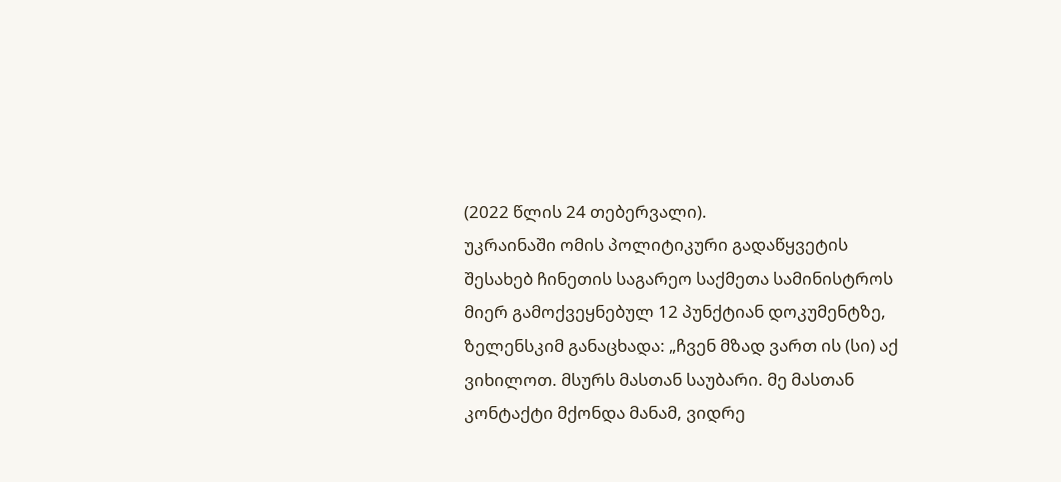(2022 წლის 24 თებერვალი).
უკრაინაში ომის პოლიტიკური გადაწყვეტის შესახებ ჩინეთის საგარეო საქმეთა სამინისტროს მიერ გამოქვეყნებულ 12 პუნქტიან დოკუმენტზე, ზელენსკიმ განაცხადა: „ჩვენ მზად ვართ ის (სი) აქ ვიხილოთ. მსურს მასთან საუბარი. მე მასთან კონტაქტი მქონდა მანამ, ვიდრე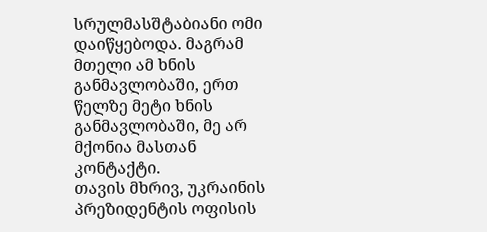სრულმასშტაბიანი ომი დაიწყებოდა. მაგრამ მთელი ამ ხნის განმავლობაში, ერთ წელზე მეტი ხნის განმავლობაში, მე არ მქონია მასთან კონტაქტი.
თავის მხრივ, უკრაინის პრეზიდენტის ოფისის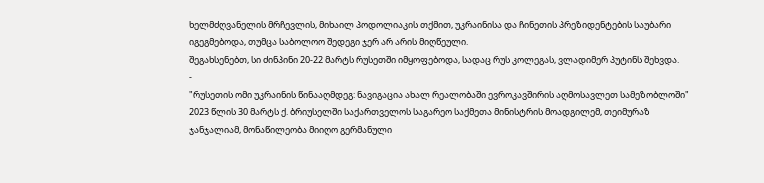ხელმძღვანელის მრჩევლის, მიხაილ პოდოლიაკის თქმით, უკრაინისა და ჩინეთის პრეზიდენტების საუბარი იგეგმებოდა, თუმცა საბოლოო შედეგი ჯერ არ არის მიღწეული.
შეგახსენებთ, სი ძინპინი 20-22 მარტს რუსეთში იმყოფებოდა, სადაც რუს კოლეგას, ვლადიმერ პუტინს შეხვდა.
-
"რუსეთის ომი უკრაინის წინააღმდეგ: ნავიგაცია ახალ რეალობაში ევროკავშირის აღმოსავლეთ სამეზობლოში"
2023 წლის 30 მარტს ქ. ბრიუსელში საქართველოს საგარეო საქმეთა მინისტრის მოადგილემ, თეიმურაზ ჯანჯალიამ, მონაწილეობა მიიღო გერმანული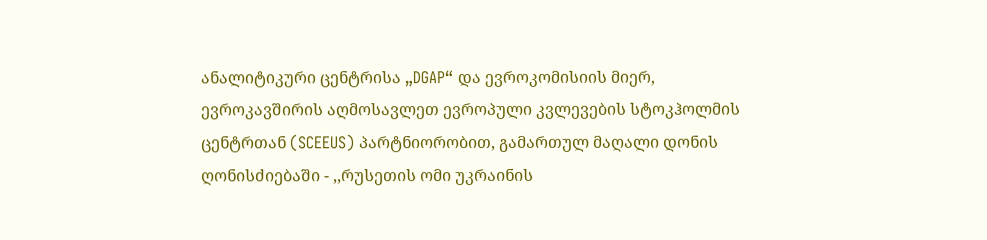ანალიტიკური ცენტრისა „DGAP“ და ევროკომისიის მიერ, ევროკავშირის აღმოსავლეთ ევროპული კვლევების სტოკჰოლმის ცენტრთან (SCEEUS) პარტნიორობით, გამართულ მაღალი დონის ღონისძიებაში - ,,რუსეთის ომი უკრაინის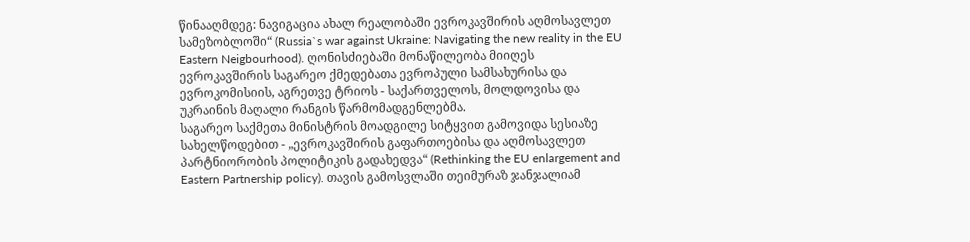წინააღმდეგ: ნავიგაცია ახალ რეალობაში ევროკავშირის აღმოსავლეთ სამეზობლოში“ (Russia`s war against Ukraine: Navigating the new reality in the EU Eastern Neigbourhood). ღონისძიებაში მონაწილეობა მიიღეს ევროკავშირის საგარეო ქმედებათა ევროპული სამსახურისა და ევროკომისიის, აგრეთვე ტრიოს - საქართველოს, მოლდოვისა და უკრაინის მაღალი რანგის წარმომადგენლებმა.
საგარეო საქმეთა მინისტრის მოადგილე სიტყვით გამოვიდა სესიაზე სახელწოდებით - „ევროკავშირის გაფართოებისა და აღმოსავლეთ პარტნიორობის პოლიტიკის გადახედვა“ (Rethinking the EU enlargement and Eastern Partnership policy). თავის გამოსვლაში თეიმურაზ ჯანჯალიამ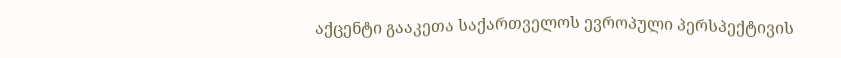აქცენტი გააკეთა საქართველოს ევროპული პერსპექტივის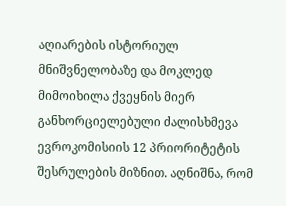აღიარების ისტორიულ მნიშვნელობაზე და მოკლედ მიმოიხილა ქვეყნის მიერ განხორციელებული ძალისხმევა ევროკომისიის 12 პრიორიტეტის შესრულების მიზნით. აღნიშნა, რომ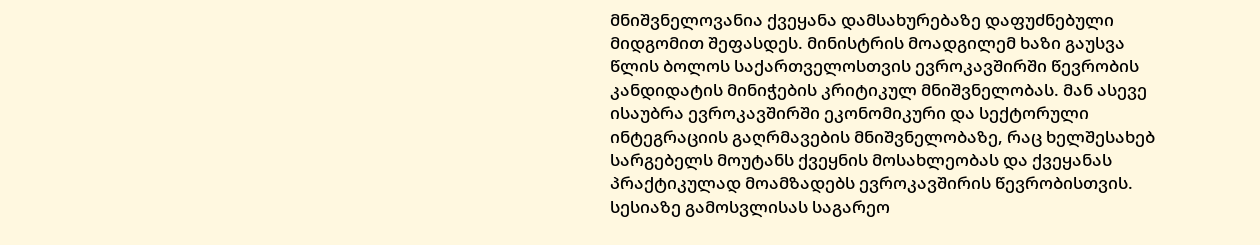მნიშვნელოვანია ქვეყანა დამსახურებაზე დაფუძნებული მიდგომით შეფასდეს. მინისტრის მოადგილემ ხაზი გაუსვა წლის ბოლოს საქართველოსთვის ევროკავშირში წევრობის კანდიდატის მინიჭების კრიტიკულ მნიშვნელობას. მან ასევე ისაუბრა ევროკავშირში ეკონომიკური და სექტორული ინტეგრაციის გაღრმავების მნიშვნელობაზე, რაც ხელშესახებ სარგებელს მოუტანს ქვეყნის მოსახლეობას და ქვეყანას პრაქტიკულად მოამზადებს ევროკავშირის წევრობისთვის.
სესიაზე გამოსვლისას საგარეო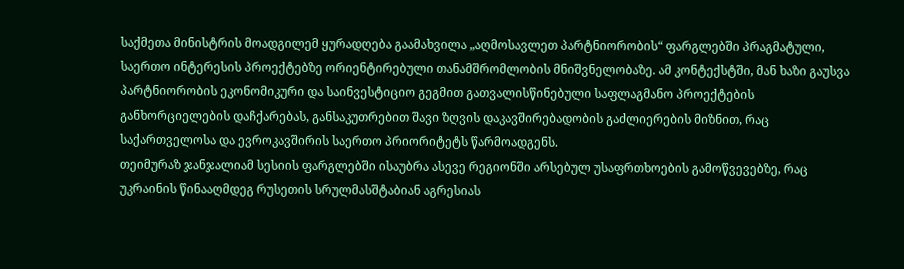საქმეთა მინისტრის მოადგილემ ყურადღება გაამახვილა „აღმოსავლეთ პარტნიორობის“ ფარგლებში პრაგმატული, საერთო ინტერესის პროექტებზე ორიენტირებული თანამშრომლობის მნიშვნელობაზე. ამ კონტექსტში, მან ხაზი გაუსვა პარტნიორობის ეკონომიკური და საინვესტიციო გეგმით გათვალისწინებული საფლაგმანო პროექტების განხორციელების დაჩქარებას, განსაკუთრებით შავი ზღვის დაკავშირებადობის გაძლიერების მიზნით, რაც საქართველოსა და ევროკავშირის საერთო პრიორიტეტს წარმოადგენს.
თეიმურაზ ჯანჯალიამ სესიის ფარგლებში ისაუბრა ასევე რეგიონში არსებულ უსაფრთხოების გამოწვევებზე, რაც უკრაინის წინააღმდეგ რუსეთის სრულმასშტაბიან აგრესიას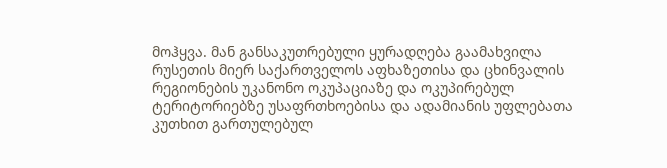მოჰყვა. მან განსაკუთრებული ყურადღება გაამახვილა რუსეთის მიერ საქართველოს აფხაზეთისა და ცხინვალის რეგიონების უკანონო ოკუპაციაზე და ოკუპირებულ ტერიტორიებზე უსაფრთხოებისა და ადამიანის უფლებათა კუთხით გართულებულ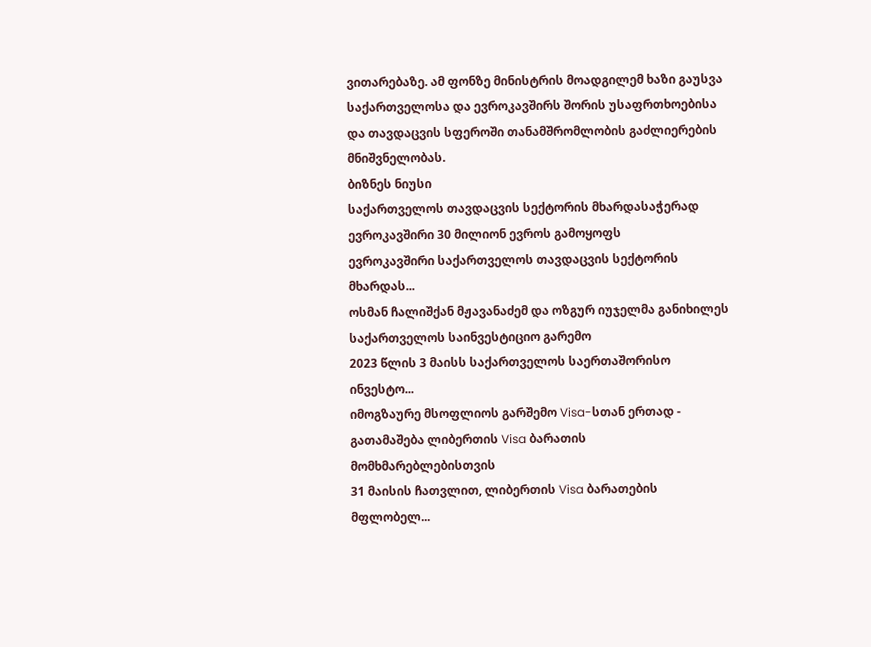ვითარებაზე. ამ ფონზე მინისტრის მოადგილემ ხაზი გაუსვა საქართველოსა და ევროკავშირს შორის უსაფრთხოებისა და თავდაცვის სფეროში თანამშრომლობის გაძლიერების მნიშვნელობას.
ბიზნეს ნიუსი
საქართველოს თავდაცვის სექტორის მხარდასაჭერად ევროკავშირი 30 მილიონ ევროს გამოყოფს
ევროკავშირი საქართველოს თავდაცვის სექტორის მხარდას...
ოსმან ჩალიშქან მჟავანაძემ და ოზგურ იუჯელმა განიხილეს საქართველოს საინვესტიციო გარემო
2023 წლის 3 მაისს საქართველოს საერთაშორისო ინვესტო...
იმოგზაურე მსოფლიოს გარშემო Visa-სთან ერთად - გათამაშება ლიბერთის Visa ბარათის მომხმარებლებისთვის
31 მაისის ჩათვლით, ლიბერთის Visa ბარათების მფლობელ...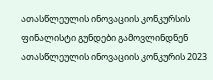ათასწლეულის ინოვაციის კონკურსის ფინალისტი გუნდები გამოვლინდნენ
ათასწლეულის ინოვაციის კონკურის 2023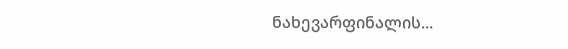ნახევარფინალის...